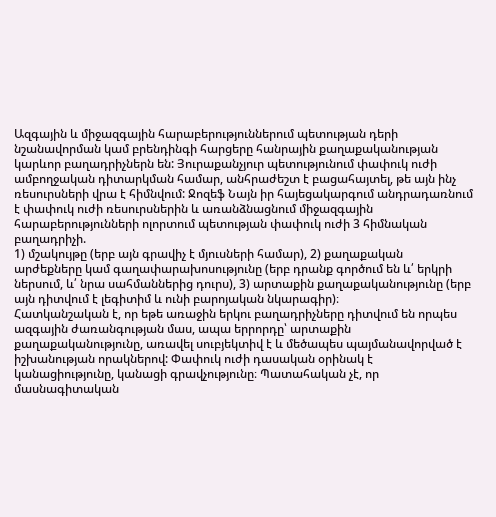Ազգային և միջազգային հարաբերություններում պետության դերի նշանավորման կամ բրենդինգի հարցերը հանրային քաղաքականության կարևոր բաղադրիչներն են: Յուրաքանչյուր պետությունում փափուկ ուժի ամբողջական դիտարկման համար, անհրաժեշտ է բացահայտել, թե այն ինչ ռեսուրսների վրա է հիմնվում: Ջոզեֆ Նայն իր հայեցակարգում անդրադառնում է փափուկ ուժի ռեսուրսներին և առանձնացնում միջազգային հարաբերությունների ոլորտում պետության փափուկ ուժի 3 հիմնական բաղադրիչի.
1) մշակույթը (երբ այն գրավիչ է մյուսների համար), 2) քաղաքական արժեքները կամ գաղափարախոսությունը (երբ դրանք գործում են և՛ երկրի ներսում, և՛ նրա սահմաններից դուրս), 3) արտաքին քաղաքականությունը (երբ այն դիտվում է լեգիտիմ և ունի բարոյական նկարագիր)։
Հատկանշական է, որ եթե առաջին երկու բաղադրիչները դիտվում են որպես ազգային ժառանգության մաս, ապա երրորդը՝ արտաքին քաղաքականությունը, առավել սուբյեկտիվ է և մեծապես պայմանավորված է իշխանության որակներով: Փափուկ ուժի դասական օրինակ է կանացիությունը, կանացի գրավչությունը։ Պատահական չէ, որ մասնագիտական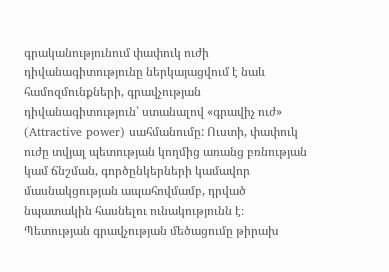գրականությունում փափուկ ուժի դիվանագիտությունը ներկայացվում է նաև համոզմունքների, գրավչության դիվանագիտություն՝ ստանալով «գրավիչ ուժ» (Attractive power) սահմանումը: Ուստի, փափուկ ուժը տվյալ պետության կողմից առանց բռնության կամ ճնշման, գործընկերների կամավոր մասնակցության ապահովմամբ, դրված նպատակին հասնելու ունակությունն է։ Պետության գրավչության մեծացումը թիրախ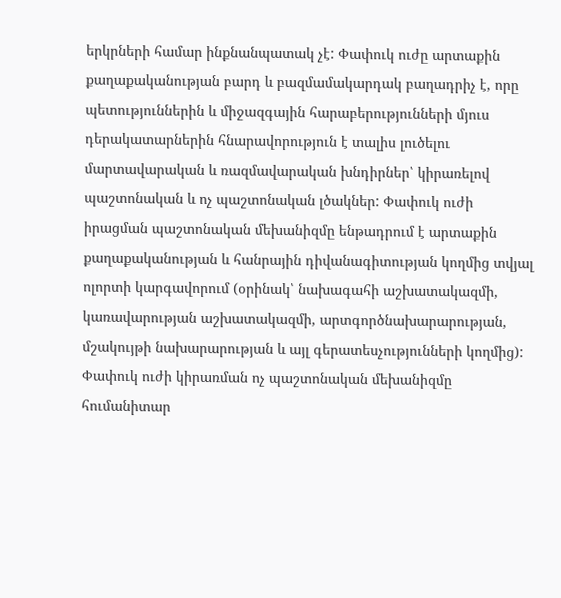երկրների համար ինքնանպատակ չէ: Փափուկ ուժը արտաքին քաղաքականության բարդ և բազմամակարդակ բաղադրիչ է, որը պետություններին և միջազգային հարաբերությունների մյուս դերակատարներին հնարավորություն է տալիս լուծելու մարտավարական և ռազմավարական խնդիրներ՝ կիրառելով պաշտոնական և ոչ պաշտոնական լծակներ: Փափուկ ուժի իրացման պաշտոնական մեխանիզմը ենթադրում է արտաքին քաղաքականության և հանրային դիվանագիտության կողմից տվյալ ոլորտի կարգավորում (օրինակ՝ նախագահի աշխատակազմի, կառավարության աշխատակազմի, արտգործնախարարության, մշակույթի նախարարության և այլ գերատեսչությունների կողմից): Փափուկ ուժի կիրառման ոչ պաշտոնական մեխանիզմը հումանիտար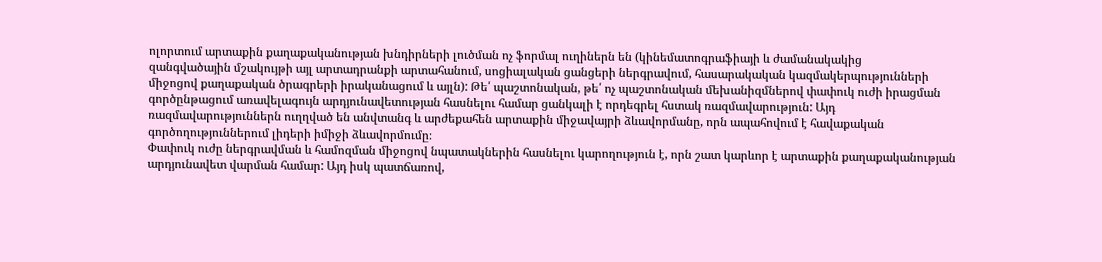ոլորտում արտաքին քաղաքականության խնդիրների լուծման ոչ ֆորմալ ուղիներն են (կինեմատոգրաֆիայի և ժամանակակից
զանգվածային մշակույթի այլ արտադրանքի արտահանում, սոցիալական ցանցերի ներգրավում, հասարակական կազմակերպությունների միջոցով քաղաքական ծրագրերի իրականացում և այլն): Թե՛ պաշտոնական, թե՛ ոչ պաշտոնական մեխանիզմներով փափուկ ուժի իրացման գործընթացում առավելագույն արդյունավետության հասնելու համար ցանկալի է որդեգրել հստակ ռազմավարություն: Այդ ռազմավարություններն ուղղված են անվտանգ և արժեքահեն արտաքին միջավայրի ձևավորմանը, որն ապահովում է հավաքական գործողություններում լիդերի իմիջի ձևավորմումը։
Փափուկ ուժը ներգրավման և համոզման միջոցով նպատակներին հասնելու կարողություն է, որն շատ կարևոր է արտաքին քաղաքականության արդյունավետ վարման համար: Այդ իսկ պատճառով,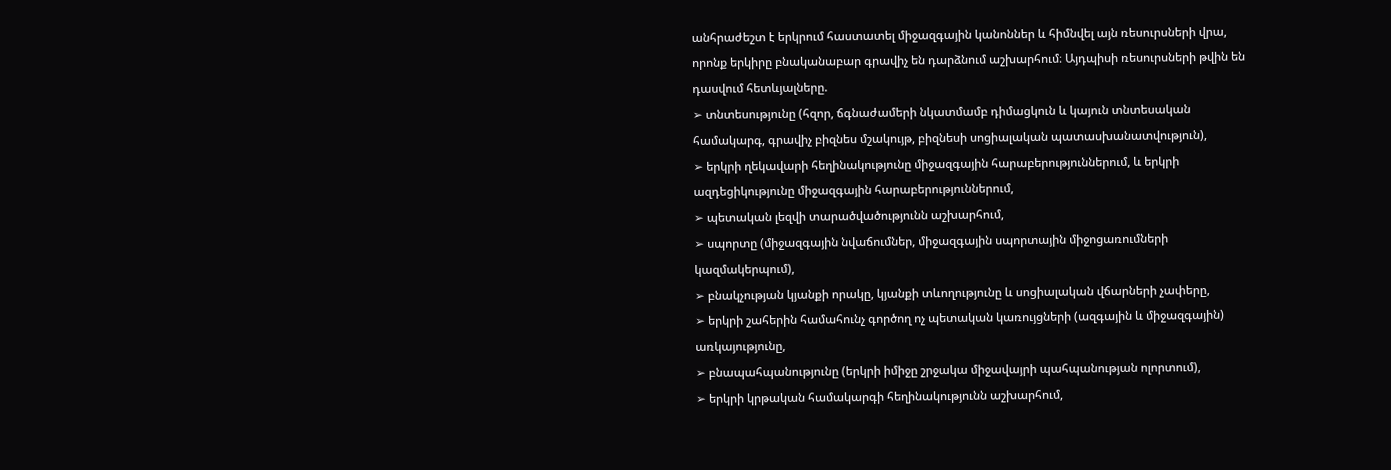անհրաժեշտ է երկրում հաստատել միջազգային կանոններ և հիմնվել այն ռեսուրսների վրա, որոնք երկիրը բնականաբար գրավիչ են դարձնում աշխարհում։ Այդպիսի ռեսուրսների թվին են դասվում հետևյալները.
➢ տնտեսությունը (հզոր, ճգնաժամերի նկատմամբ դիմացկուն և կայուն տնտեսական համակարգ, գրավիչ բիզնես մշակույթ, բիզնեսի սոցիալական պատասխանատվություն),
➢ երկրի ղեկավարի հեղինակությունը միջազգային հարաբերություններում, և երկրի ազդեցիկությունը միջազգային հարաբերություններում,
➢ պետական լեզվի տարածվածությունն աշխարհում,
➢ սպորտը (միջազգային նվաճումներ, միջազգային սպորտային միջոցառումների կազմակերպում),
➢ բնակչության կյանքի որակը, կյանքի տևողությունը և սոցիալական վճարների չափերը,
➢ երկրի շահերին համահունչ գործող ոչ պետական կառույցների (ազգային և միջազգային) առկայությունը,
➢ բնապահպանությունը (երկրի իմիջը շրջակա միջավայրի պահպանության ոլորտում),
➢ երկրի կրթական համակարգի հեղինակությունն աշխարհում,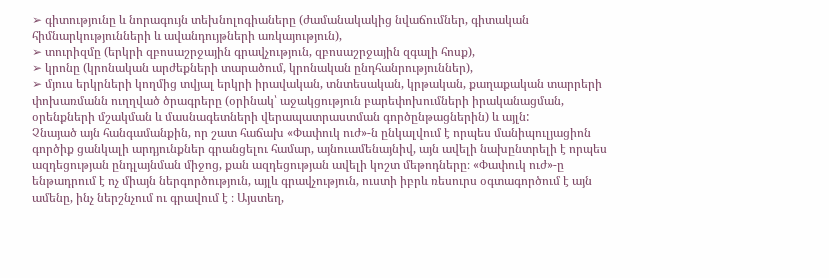➢ գիտությունը և նորագույն տեխնոլոգիաները (ժամանակակից նվաճումներ, գիտական հիմնարկությունների և ավանդույթների առկայություն),
➢ տուրիզմը (երկրի զբոսաշրջային գրավչություն, զբոսաշրջային զգալի հոսք),
➢ կրոնը (կրոնական արժեքների տարածում, կրոնական ընդհանրություններ),
➢ մյուս երկրների կողմից տվյալ երկրի իրավական, տնտեսական, կրթական, քաղաքական տարրերի փոխառմանն ուղղված ծրագրերը (օրինակ՝ աջակցություն բարեփոխումների իրականացման, օրենքների մշակման և մասնագետների վերապատրաստման գործընթացներին) և այլն:
Չնայած այն հանգամանքին, որ շատ հաճախ «Փափուկ ուժ»-ն ընկալվում է որպես մանիպուլյացիոն գործիք ցանկալի արդյունքներ գրանցելու համար, այնուամենայնիվ, այն ավելի նախընտրելի է որպես ազդեցության ընդլայնման միջոց, քան ազդեցության ավելի կոշտ մեթոդները։ «Փափուկ ուժ»-ը ենթադրում է ոչ միայն ներգործություն, այլև գրավչություն, ուստի իբրև ռեսուրս օգտագործում է այն ամենը, ինչ ներշնչում ու գրավում է ։ Այստեղ,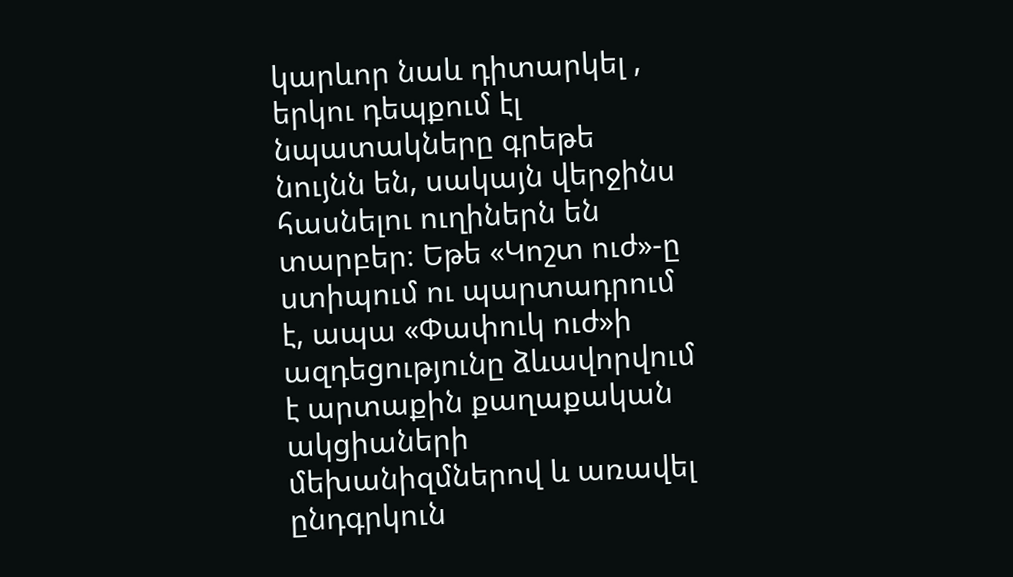կարևոր նաև դիտարկել , երկու դեպքում էլ նպատակները գրեթե նույնն են, սակայն վերջինս հասնելու ուղիներն են տարբեր։ Եթե «Կոշտ ուժ»-ը ստիպում ու պարտադրում է, ապա «Փափուկ ուժ»ի ազդեցությունը ձևավորվում է արտաքին քաղաքական ակցիաների մեխանիզմներով և առավել ընդգրկուն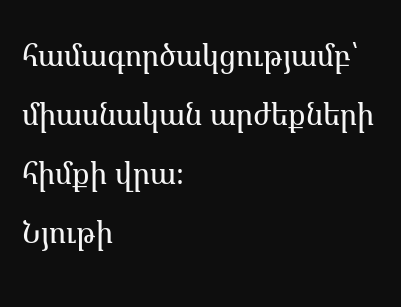համագործակցությամբ՝ միասնական արժեքների հիմքի վրա։
Նյութի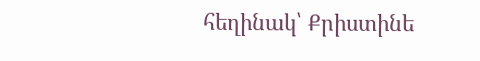հեղինակ՝ Քրիստինե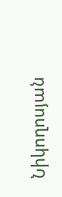Նիկողոսյան